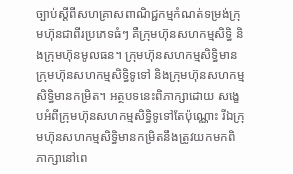ច្បាប់ស្តីពីសហគ្រាសពាណិជ្ជកម្មកំណត់ទម្រង់ក្រុមហ៊ុនជាពីរប្រភេទធំៗ គឺក្រុមហ៊ុនសហកម្មសិទ្ធិ និងក្រុមហ៊ុនមូលធន។ ក្រុមហ៊ុនសហកម្មសិទ្ធិមានក្រុមហ៊ុនសហកម្មសិទ្ធិទូទៅ និងក្រុមហ៊ុនសហកម្មសិទ្ធិមានកម្រិត។ អត្ថបទនេះពិភាក្សាដោយ សង្ខេបអំពីក្រុមហ៊ុនសហកម្មសិទ្ធិទូទៅតែប៉ុណ្ណោះ រីឯក្រុមហ៊ុនសហកម្មសិទ្ធិមានកម្រិតនឹងត្រូវយកមកពិភាក្សានៅពេ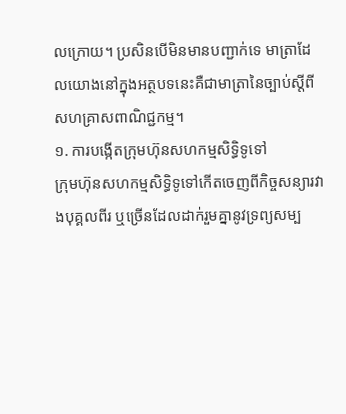លក្រោយ។ ប្រសិនបើមិនមានបញ្ជាក់ទេ មាត្រាដែលយោងនៅក្នុងអត្ថបទនេះគឺជាមាត្រានៃច្បាប់ស្តីពីសហគ្រាសពាណិជ្ជកម្ម។
១. ការបង្កើតក្រុមហ៊ុនសហកម្មសិទ្ធិទូទៅ
ក្រុមហ៊ុនសហកម្មសិទ្ធិទូទៅកើតចេញពីកិច្ចសន្យារវាងបុគ្គលពីរ ឬច្រើនដែលដាក់រួមគ្នានូវទ្រព្យសម្ប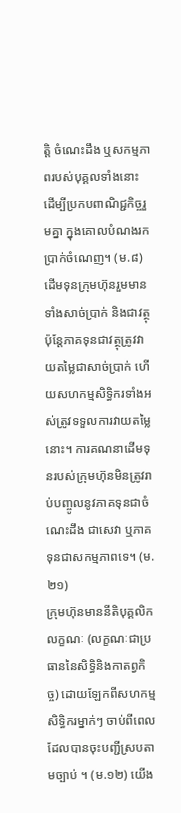ត្តិ ចំណេះដឹង ឬសកម្មភាពរបស់បុគ្គលទាំងនោះ ដើម្បីប្រកបពាណិជ្ជកិច្ចរួមគ្នា ក្នុងគោលបំណងរកប្រាក់ចំណេញ។ (ម.៨) ដើមទុនក្រុមហ៊ុនរួមមានទាំងសាច់ប្រាក់ និងជាវត្ថុ ប៉ុន្តែភាគទុនជាវត្ថុត្រូវវាយតម្លៃជាសាច់ប្រាក់ ហើយសហកម្មសិទ្ធិករទាំងអស់ត្រូវទទួលការវាយតម្លៃនោះ។ ការគណនាដើមទុនរបស់ក្រុមហ៊ុនមិនត្រូវរាប់បញ្ចូលនូវភាគទុនជាចំណេះដឹង ជាសេវា ឬភាគទុនជាសកម្មភាពទេ។ (ម.២១)
ក្រុមហ៊ុនមាននីតិបុគ្គលិកលក្ខណៈ (លក្ខណៈជាប្រធាននៃសិទ្ធិនិងកាតព្វកិច្ច) ដោយឡែកពីសហកម្មសិទ្ធិករម្នាក់ៗ ចាប់ពីពេលដែលបានចុះបញ្ជីស្របតាមច្បាប់ ។ (ម.១២) យើង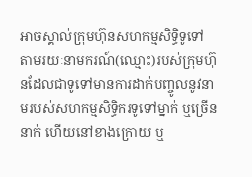អាចស្គាល់ក្រុមហ៊ុនសហកម្មសិទ្ធិទូទៅ តាមរយៈនាមករណ៍(ឈ្មោះ)របស់ក្រុមហ៊ុនដែលជាទូទៅមានការដាក់បញ្ចូលនូវនាមរបស់សហកម្មសិទ្ធិករទូទៅម្នាក់ ឬច្រើននាក់ ហើយនៅខាងក្រោយ ឬ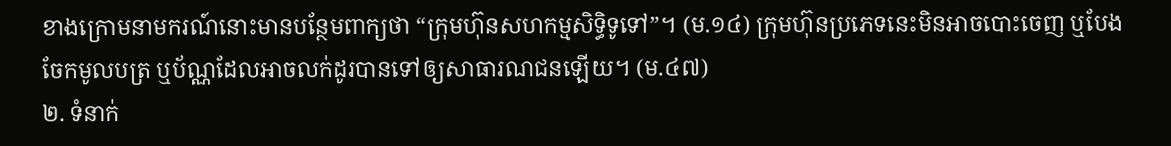ខាងក្រោមនាមករណ៍នោះមានបន្ថែមពាក្យថា “ក្រុមហ៊ុនសហកម្មសិទ្ធិទូទៅ”។ (ម.១៤) ក្រុមហ៊ុនប្រភេទនេះមិនអាចបោះចេញ ឬបែងចែកមូលបត្រ ឬប័ណ្ណដែលអាចលក់ដូរបានទៅឲ្យសាធារណជនឡើយ។ (ម.៤៧)
២. ទំនាក់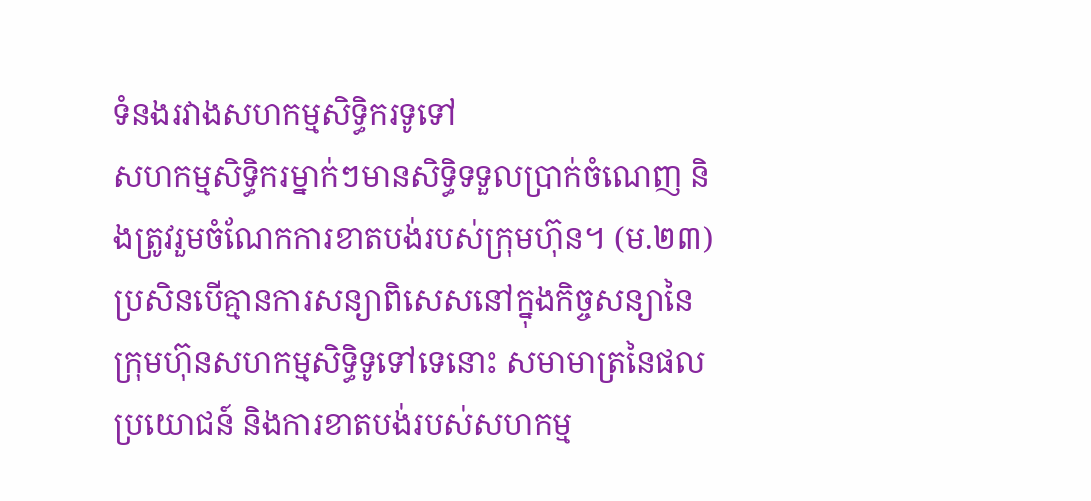ទំនងរវាងសហកម្មសិទ្ធិករទូទៅ
សហកម្មសិទ្ធិករម្នាក់ៗមានសិទ្ធិទទួលប្រាក់ចំណេញ និងត្រូវរួមចំណែកការខាតបង់របស់ក្រុមហ៊ុន។ (ម.២៣) ប្រសិនបើគ្មានការសន្យាពិសេសនៅក្នុងកិច្ចសន្យានៃក្រុមហ៊ុនសហកម្មសិទ្ធិទូទៅទេនោះ សមាមាត្រនៃផលប្រយោជន៍ និងការខាតបង់របស់សហកម្ម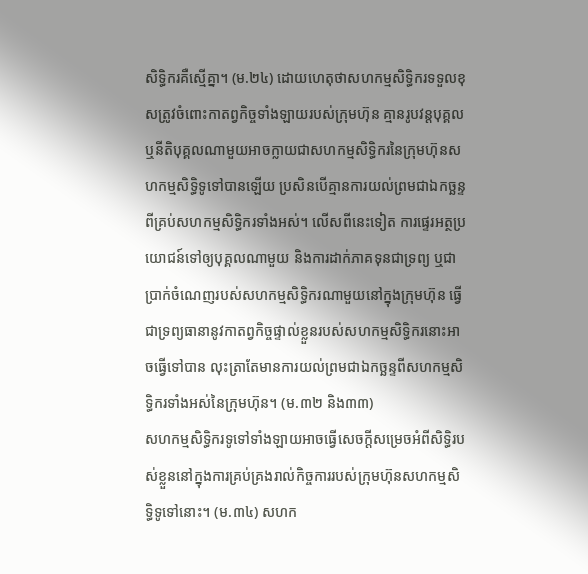សិទ្ធិករគឺស្មើគ្នា។ (ម.២៤) ដោយហេតុថាសហកម្មសិទ្ធិករទទួលខុសត្រូវចំពោះកាតព្វកិច្ចទាំងឡាយរបស់ក្រុមហ៊ុន គ្មានរូបវន្តបុគ្គល ឬនីតិបុគ្គលណាមួយអាចក្លាយជាសហកម្មសិទ្ធិករនៃក្រុមហ៊ុនសហកម្មសិទ្ធិទូទៅបានឡើយ ប្រសិនបើគ្មានការយល់ព្រមជាឯកច្ឆន្ទពីគ្រប់សហកម្មសិទ្ធិករទាំងអស់។ លើសពីនេះទៀត ការផ្ទេរអត្ថប្រយោជន៍ទៅឲ្យបុគ្គលណាមួយ និងការដាក់ភាគទុនជាទ្រព្យ ឬជាប្រាក់ចំណេញរបស់សហកម្មសិទ្ធិករណាមួយនៅក្នុងក្រុមហ៊ុន ធ្វើជាទ្រព្យធានានូវកាតព្វកិច្ចផ្ទាល់ខ្លួនរបស់សហកម្មសិទ្ធិករនោះអាចធ្វើទៅបាន លុះត្រាតែមានការយល់ព្រមជាឯកច្ឆន្ទពីសហកម្មសិទ្ធិករទាំងអស់នៃក្រុមហ៊ុន។ (ម.៣២ និង៣៣)
សហកម្មសិទ្ធិករទូទៅទាំងឡាយអាចធ្វើសេចក្តីសម្រេចអំពីសិទ្ធិរបស់ខ្លួននៅក្នុងការគ្រប់គ្រងរាល់កិច្ចការរបស់ក្រុមហ៊ុនសហកម្មសិទ្ធិទូទៅនោះ។ (ម.៣៤) សហក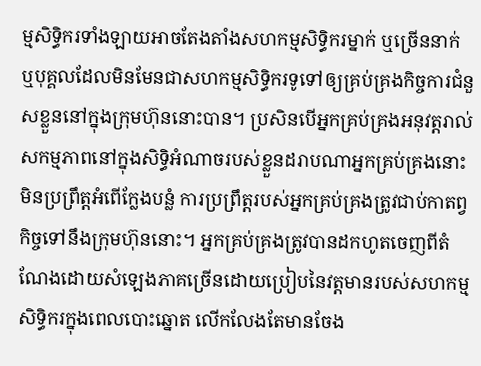ម្មសិទ្ធិករទាំងឡាយអាចតែងតាំងសហកម្មសិទ្ធិករម្នាក់ ឬច្រើននាក់ ឬបុគ្គលដែលមិនមែនជាសហកម្មសិទ្ធិករទូទៅឲ្យគ្រប់គ្រងកិច្ចការជំនួសខ្លួននៅក្នុងក្រុមហ៊ុននោះបាន។ ប្រសិនបើអ្នកគ្រប់គ្រងអនុវត្តរាល់សកម្មភាពនៅក្នុងសិទ្ធិអំណាចរបស់ខ្លួនដរាបណាអ្នកគ្រប់គ្រងនោះមិនប្រព្រឹត្តអំពើក្លែងបន្លំ ការប្រព្រឹត្តរបស់អ្នកគ្រប់គ្រងត្រូវជាប់កាតព្វកិច្ចទៅនឹងក្រុមហ៊ុននោះ។ អ្នកគ្រប់គ្រងត្រូវបានដកហូតចេញពីតំណែងដោយសំឡេងភាគច្រើនដោយប្រៀបនៃវត្តមានរបស់សហកម្មសិទ្ធិករក្នុងពេលបោះឆ្នោត លើកលែងតែមានចែង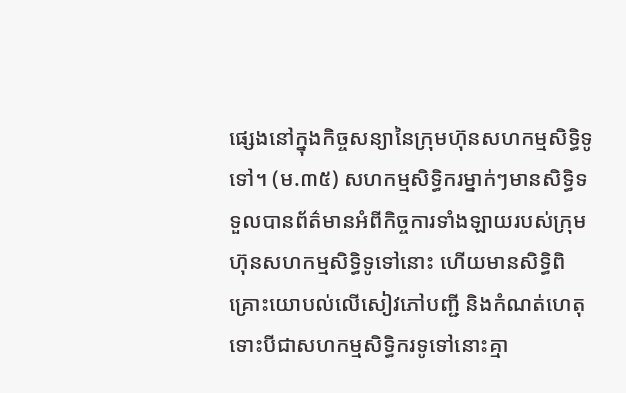ផ្សេងនៅក្នុងកិច្ចសន្យានៃក្រុមហ៊ុនសហកម្មសិទ្ធិទូទៅ។ (ម.៣៥) សហកម្មសិទ្ធិករម្នាក់ៗមានសិទ្ធិទទួលបានព័ត៌មានអំពីកិច្ចការទាំងឡាយរបស់ក្រុមហ៊ុនសហកម្មសិទ្ធិទូទៅនោះ ហើយមានសិទ្ធិពិគ្រោះយោបល់លើសៀវភៅបញ្ជី និងកំណត់ហេតុ ទោះបីជាសហកម្មសិទ្ធិករទូទៅនោះគ្មា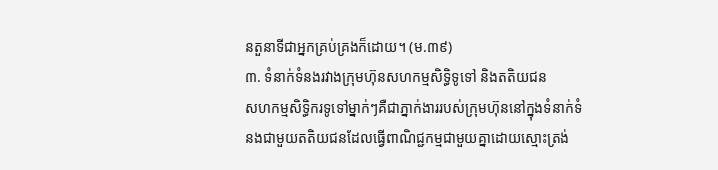នតួនាទីជាអ្នកគ្រប់គ្រងក៏ដោយ។ (ម.៣៩)
៣. ទំនាក់ទំនងរវាងក្រុមហ៊ុនសហកម្មសិទ្ធិទូទៅ និងតតិយជន
សហកម្មសិទ្ធិករទូទៅម្នាក់ៗគឺជាភ្នាក់ងាររបស់ក្រុមហ៊ុននៅក្នុងទំនាក់ទំនងជាមួយតតិយជនដែលធ្វើពាណិជ្ជកម្មជាមួយគ្នាដោយស្មោះត្រង់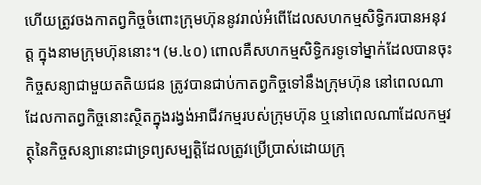ហើយត្រូវចងកាតព្វកិច្ចចំពោះក្រុមហ៊ុននូវរាល់អំពើដែលសហកម្មសិទ្ធិករបានអនុវត្ត ក្នុងនាមក្រុមហ៊ុននោះ។ (ម.៤០) ពោលគឺសហកម្មសិទ្ធិករទូទៅម្នាក់ដែលបានចុះកិច្ចសន្យាជាមួយតតិយជន ត្រូវបានជាប់កាតព្វកិច្ចទៅនឹងក្រុមហ៊ុន នៅពេលណាដែលកាតព្វកិច្ចនោះស្ថិតក្នុងរង្វង់អាជីវកម្មរបស់ក្រុមហ៊ុន ឬនៅពេលណាដែលកម្មវត្ថុនៃកិច្ចសន្យានោះជាទ្រព្យសម្បត្តិដែលត្រូវប្រើប្រាស់ដោយក្រុ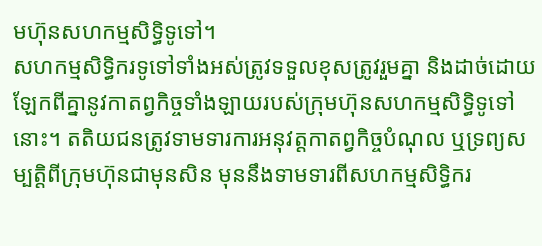មហ៊ុនសហកម្មសិទ្ធិទូទៅ។
សហកម្មសិទ្ធិករទូទៅទាំងអស់ត្រូវទទួលខុសត្រូវរួមគ្នា និងដាច់ដោយឡែកពីគ្នានូវកាតព្វកិច្ចទាំងឡាយរបស់ក្រុមហ៊ុនសហកម្មសិទ្ធិទូទៅនោះ។ តតិយជនត្រូវទាមទារការអនុវត្តកាតព្វកិច្ចបំណុល ឬទ្រព្យសម្បត្តិពីក្រុមហ៊ុនជាមុនសិន មុននឹងទាមទារពីសហកម្មសិទ្ធិករ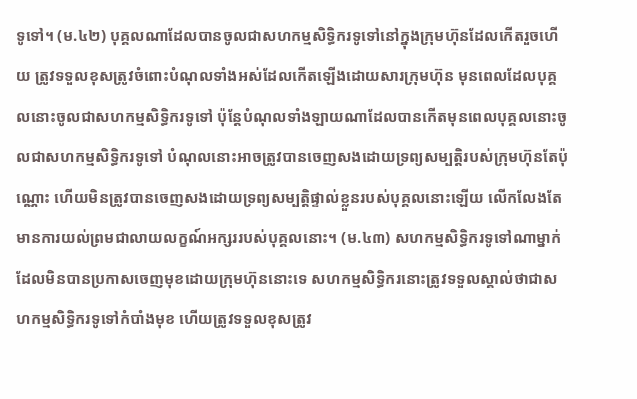ទូទៅ។ (ម.៤២) បុគ្គលណាដែលបានចូលជាសហកម្មសិទ្ធិករទូទៅនៅក្នុងក្រុមហ៊ុនដែលកើតរួចហើយ ត្រូវទទួលខុសត្រូវចំពោះបំណុលទាំងអស់ដែលកើតឡើងដោយសារក្រុមហ៊ុន មុនពេលដែលបុគ្គលនោះចូលជាសហកម្មសិទ្ធិករទូទៅ ប៉ុន្តែបំណុលទាំងឡាយណាដែលបានកើតមុនពេលបុគ្គលនោះចូលជាសហកម្មសិទ្ធិករទូទៅ បំណុលនោះអាចត្រូវបានចេញសងដោយទ្រព្យសម្បត្តិរបស់ក្រុមហ៊ុនតែប៉ុណ្ណោះ ហើយមិនត្រូវបានចេញសងដោយទ្រព្យសម្បត្តិផ្ទាល់ខ្លួនរបស់បុគ្គលនោះឡើយ លើកលែងតែមានការយល់ព្រមជាលាយលក្ខណ៍អក្សររបស់បុគ្គលនោះ។ (ម.៤៣) សហកម្មសិទ្ធិករទូទៅណាម្នាក់ដែលមិនបានប្រកាសចេញមុខដោយក្រុមហ៊ុននោះទេ សហកម្មសិទ្ធិករនោះត្រូវទទួលស្គាល់ថាជាសហកម្មសិទ្ធិករទូទៅកំបាំងមុខ ហើយត្រូវទទួលខុសត្រូវ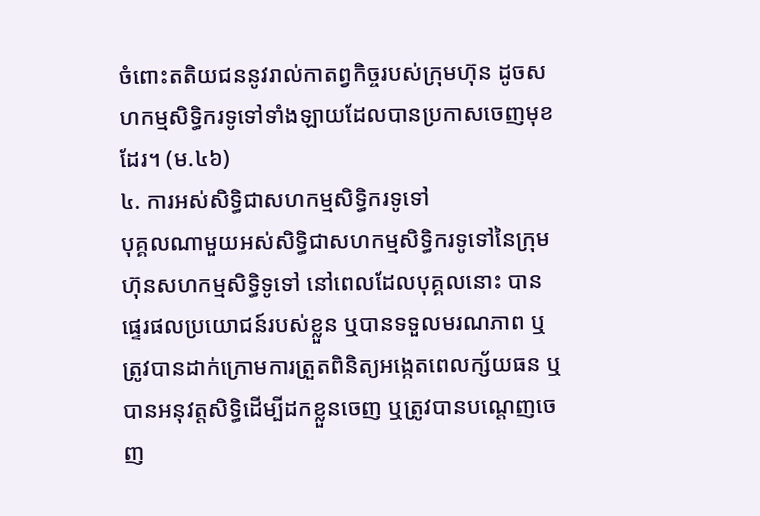ចំពោះតតិយជននូវរាល់កាតព្វកិច្ចរបស់ក្រុមហ៊ុន ដូចសហកម្មសិទ្ធិករទូទៅទាំងឡាយដែលបានប្រកាសចេញមុខដែរ។ (ម.៤៦)
៤. ការអស់សិទ្ធិជាសហកម្មសិទ្ធិករទូទៅ
បុគ្គលណាមួយអស់សិទ្ធិជាសហកម្មសិទ្ធិករទូទៅនៃក្រុមហ៊ុនសហកម្មសិទ្ធិទូទៅ នៅពេលដែលបុគ្គលនោះ បានផ្ទេរផលប្រយោជន៍របស់ខ្លួន ឬបានទទួលមរណភាព ឬត្រូវបានដាក់ក្រោមការត្រួតពិនិត្យអង្កេតពេលក្ស័យធន ឬបានអនុវត្តសិទ្ធិដើម្បីដកខ្លួនចេញ ឬត្រូវបានបណ្តេញចេញ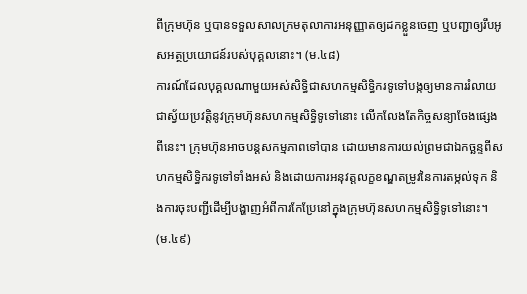ពីក្រុមហ៊ុន ឬបានទទួលសាលក្រមតុលាការអនុញ្ញាតឲ្យដកខ្លួនចេញ ឬបញ្ជាឲ្យរឹបអូសអត្ថប្រយោជន៍របស់បុគ្គលនោះ។ (ម.៤៨)
ការណ៍ដែលបុគ្គលណាមួយអស់សិទ្ធិជាសហកម្មសិទ្ធិករទូទៅបង្កឲ្យមានការរំលាយជាស្វ័យប្រវត្តិនូវក្រុមហ៊ុនសហកម្មសិទ្ធិទូទៅនោះ លើកលែងតែកិច្ចសន្យាចែងផ្សេងពីនេះ។ ក្រុមហ៊ុនអាចបន្តសកម្មភាពទៅបាន ដោយមានការយល់ព្រមជាឯកច្ឆន្ទពីសហកម្មសិទ្ធិករទូទៅទាំងអស់ និងដោយការអនុវត្តលក្ខខណ្ឌតម្រូវនៃការតម្កល់ទុក និងការចុះបញ្ជីដើម្បីបង្ហាញអំពីការកែប្រែនៅក្នុងក្រុមហ៊ុនសហកម្មសិទ្ធិទូទៅនោះ។ (ម.៤៩)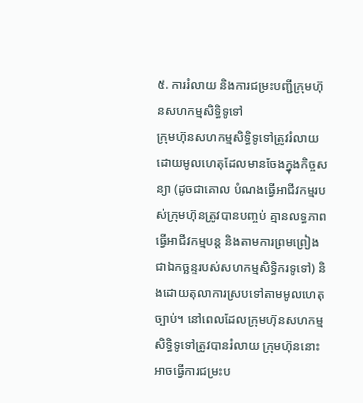៥. ការរំលាយ និងការជម្រះបញ្ជីក្រុមហ៊ុនសហកម្មសិទ្ធិទូទៅ
ក្រុមហ៊ុនសហកម្មសិទ្ធិទូទៅត្រូវរំលាយដោយមូលហេតុដែលមានចែងក្នុងកិច្ចសន្យា (ដូចជាគោល បំណងធ្វើអាជីវកម្មរបស់ក្រុមហ៊ុនត្រូវបានបញ្ចប់ គ្មានលទ្ធភាពធ្វើអាជីវកម្មបន្ត និងតាមការព្រមព្រៀងជាឯកច្ឆន្ទរបស់សហកម្មសិទ្ធិករទូទៅ) និងដោយតុលាការស្របទៅតាមមូលហេតុច្បាប់។ នៅពេលដែលក្រុមហ៊ុនសហកម្មសិទ្ធិទូទៅត្រូវបានរំលាយ ក្រុមហ៊ុននោះអាចធ្វើការជម្រះប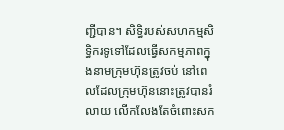ញ្ជីបាន។ សិទ្ធិរបស់សហកម្មសិទ្ធិករទូទៅដែលធ្វើសកម្មភាពក្នុងនាមក្រុមហ៊ុនត្រូវចប់ នៅពេលដែលក្រុមហ៊ុននោះត្រូវបានរំលាយ លើកលែងតែចំពោះសក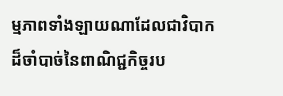ម្មភាពទាំងឡាយណាដែលជាវិបាកដ៏ចាំបាច់នៃពាណិជ្ជកិច្ចរប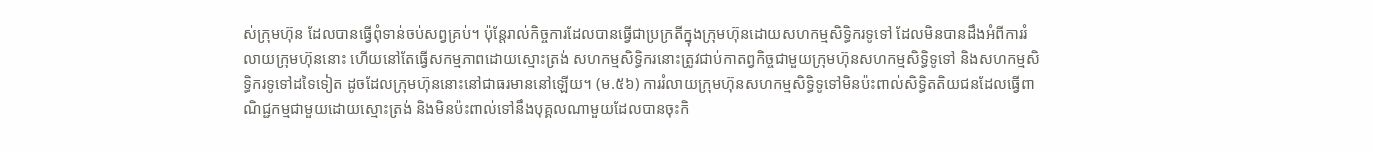ស់ក្រុមហ៊ុន ដែលបានធ្វើពុំទាន់ចប់សព្វគ្រប់។ ប៉ុន្តែរាល់កិច្ចការដែលបានធ្វើជាប្រក្រតីក្នុងក្រុមហ៊ុនដោយសហកម្មសិទ្ធិករទូទៅ ដែលមិនបានដឹងអំពីការរំលាយក្រុមហ៊ុននោះ ហើយនៅតែធ្វើសកម្មភាពដោយស្មោះត្រង់ សហកម្មសិទ្ធិករនោះត្រូវជាប់កាតព្វកិច្ចជាមួយក្រុមហ៊ុនសហកម្មសិទ្ធិទូទៅ និងសហកម្មសិទ្ធិករទូទៅដទៃទៀត ដូចដែលក្រុមហ៊ុននោះនៅជាធរមាននៅឡើយ។ (ម.៥៦) ការរំលាយក្រុមហ៊ុនសហកម្មសិទ្ធិទូទៅមិនប៉ះពាល់សិទ្ធិតតិយជនដែលធ្វើពាណិជ្ជកម្មជាមួយដោយស្មោះត្រង់ និងមិនប៉ះពាល់ទៅនឹងបុគ្គលណាមួយដែលបានចុះកិ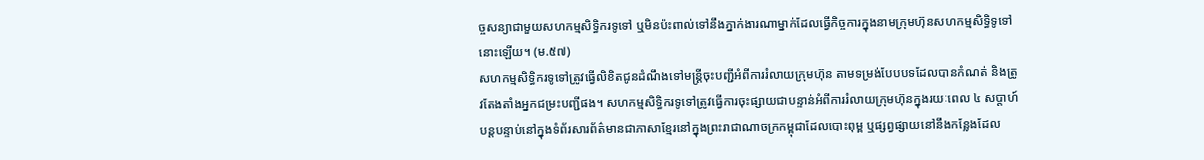ច្ចសន្យាជាមួយសហកម្មសិទ្ធិករទូទៅ ឬមិនប៉ះពាល់ទៅនឹងភ្នាក់ងារណាម្នាក់ដែលធ្វើកិច្ចការក្នុងនាមក្រុមហ៊ុនសហកម្មសិទ្ធិទូទៅនោះឡើយ។ (ម.៥៧)
សហកម្មសិទ្ធិករទូទៅត្រូវធ្វើលិខិតជូនដំណឹងទៅមន្ត្រីចុះបញ្ជីអំពីការរំលាយក្រុមហ៊ុន តាមទម្រង់បែបបទដែលបានកំណត់ និងត្រូវតែងតាំងអ្នកជម្រះបញ្ជីផង។ សហកម្មសិទ្ធិករទូទៅត្រូវធ្វើការចុះផ្សាយជាបន្ទាន់អំពីការរំលាយក្រុមហ៊ុនក្នុងរយៈពេល ៤ សប្តាហ៍បន្តបន្ទាប់នៅក្នុងទំព័រសារព័ត៌មានជាភាសាខ្មែរនៅក្នុងព្រះរាជាណាចក្រកម្ពុជាដែលបោះពុម្ព ឬផ្សព្វផ្សាយនៅនឹងកន្លែងដែល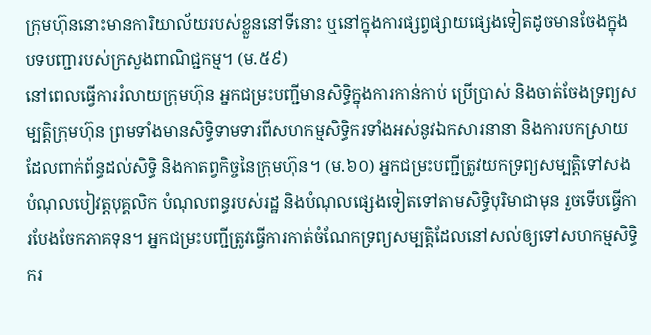ក្រុមហ៊ុននោះមានការិយាល័យរបស់ខ្លួននៅទីនោះ ឬនៅក្នុងការផ្សព្វផ្សាយផ្សេងទៀតដូចមានចែងក្នុងបទបញ្ជារបស់ក្រសួងពាណិជ្ជកម្ម។ (ម.៥៩)
នៅពេលធ្វើការរំលាយក្រុមហ៊ុន អ្នកជម្រះបញ្ជីមានសិទ្ធិក្នុងការកាន់កាប់ ប្រើប្រាស់ និងចាត់ចែងទ្រព្យសម្បត្តិក្រុមហ៊ុន ព្រមទាំងមានសិទ្ធិទាមទារពីសហកម្មសិទ្ធិករទាំងអស់នូវឯកសារនានា និងការបកស្រាយដែលពាក់ព័ន្ធដល់សិទ្ធិ និងកាតព្វកិច្ចនៃក្រុមហ៊ុន។ (ម.៦០) អ្នកជម្រះបញ្ជីត្រូវយកទ្រព្យសម្បត្តិទៅសងបំណុលបៀវត្តបុគ្គលិក បំណុលពន្ធរបស់រដ្ឋ និងបំណុលផ្សេងទៀតទៅតាមសិទ្ធិបុរិមាជាមុន រួចទើបធ្វើការបែងចែកភាគទុន។ អ្នកជម្រះបញ្ជីត្រូវធ្វើការកាត់ចំណែកទ្រព្យសម្បត្តិដែលនៅសល់ឲ្យទៅសហកម្មសិទ្ធិករ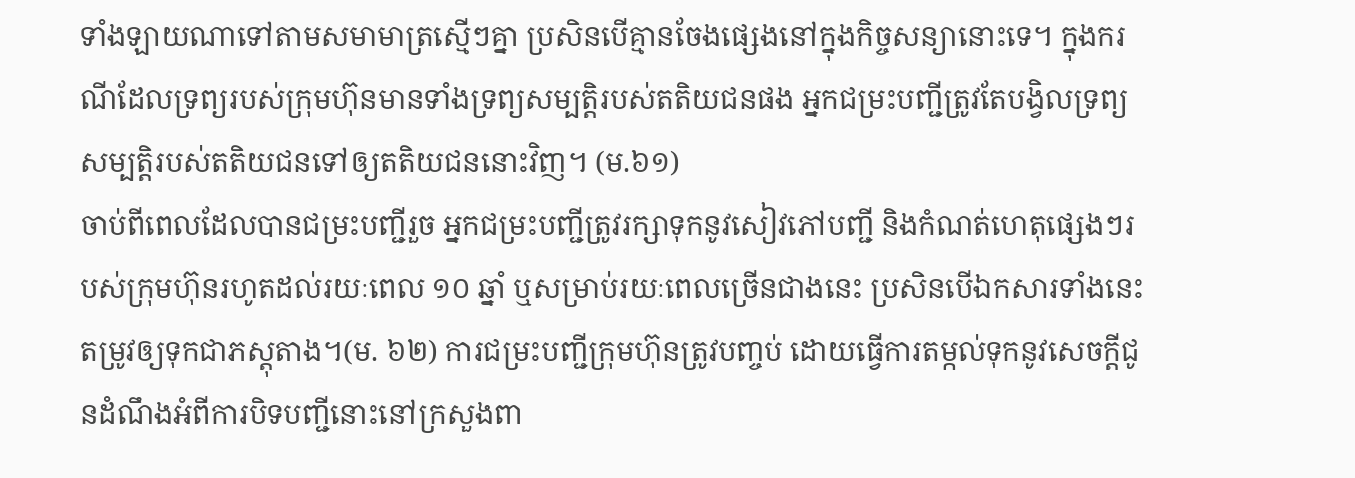ទាំងឡាយណាទៅតាមសមាមាត្រស្មើៗគ្នា ប្រសិនបើគ្មានចែងផ្សេងនៅក្នុងកិច្ចសន្យានោះទេ។ ក្នុងករណីដែលទ្រព្យរបស់ក្រុមហ៊ុនមានទាំងទ្រព្យសម្បត្តិរបស់តតិយជនផង អ្នកជម្រះបញ្ជីត្រូវតែបង្វិលទ្រព្យសម្បត្តិរបស់តតិយជនទៅឲ្យតតិយជននោះវិញ។ (ម.៦១)
ចាប់ពីពេលដែលបានជម្រះបញ្ជីរួច អ្នកជម្រះបញ្ជីត្រូវរក្សាទុកនូវសៀវភៅបញ្ជី និងកំណត់ហេតុផ្សេងៗរបស់ក្រុមហ៊ុនរហូតដល់រយៈពេល ១០ ឆ្នាំ ឬសម្រាប់រយៈពេលច្រើនជាងនេះ ប្រសិនបើឯកសារទាំងនេះតម្រូវឲ្យទុកជាភស្តុតាង។(ម. ៦២) ការជម្រះបញ្ជីក្រុមហ៊ុនត្រូវបញ្ចប់ ដោយធ្វើការតម្កល់ទុកនូវសេចក្តីជូនដំណឹងអំពីការបិទបញ្ជីនោះនៅក្រសួងពា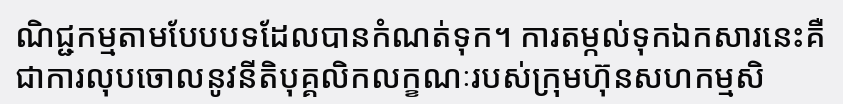ណិជ្ជកម្មតាមបែបបទដែលបានកំណត់ទុក។ ការតម្កល់ទុកឯកសារនេះគឺជាការលុបចោលនូវនីតិបុគ្គលិកលក្ខណៈរបស់ក្រុមហ៊ុនសហកម្មសិ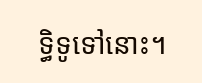ទ្ធិទូទៅនោះ។